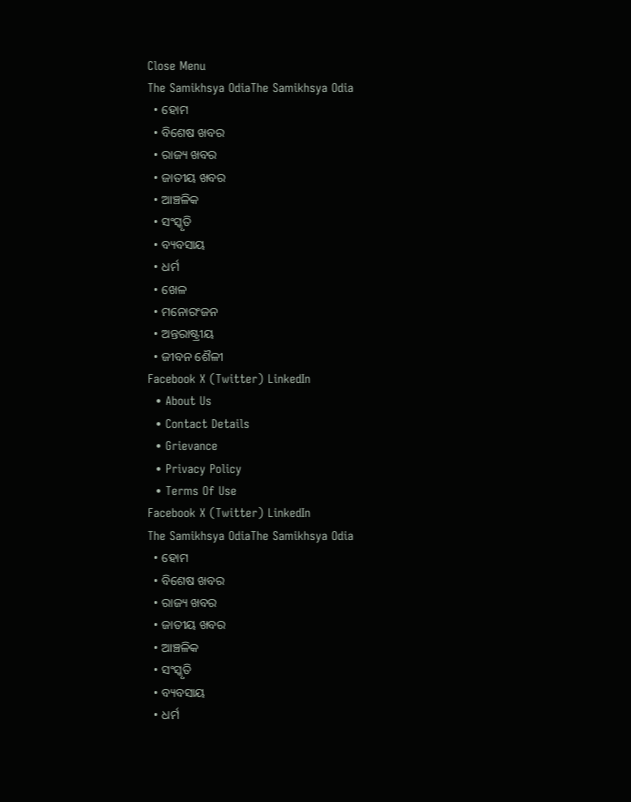Close Menu
The Samikhsya OdiaThe Samikhsya Odia
  • ହୋମ
  • ବିଶେଷ ଖବର
  • ରାଜ୍ୟ ଖବର
  • ଜାତୀୟ ଖବର
  • ଆଞ୍ଚଳିକ
  • ସଂସ୍କୃତି
  • ବ୍ୟବସାୟ
  • ଧର୍ମ
  • ଖେଳ
  • ମନୋରଂଜନ
  • ଅନ୍ତରାଷ୍ଟ୍ରୀୟ
  • ଜୀବନ ଶୈଳୀ
Facebook X (Twitter) LinkedIn
  • About Us
  • Contact Details
  • Grievance
  • Privacy Policy
  • Terms Of Use
Facebook X (Twitter) LinkedIn
The Samikhsya OdiaThe Samikhsya Odia
  • ହୋମ
  • ବିଶେଷ ଖବର
  • ରାଜ୍ୟ ଖବର
  • ଜାତୀୟ ଖବର
  • ଆଞ୍ଚଳିକ
  • ସଂସ୍କୃତି
  • ବ୍ୟବସାୟ
  • ଧର୍ମ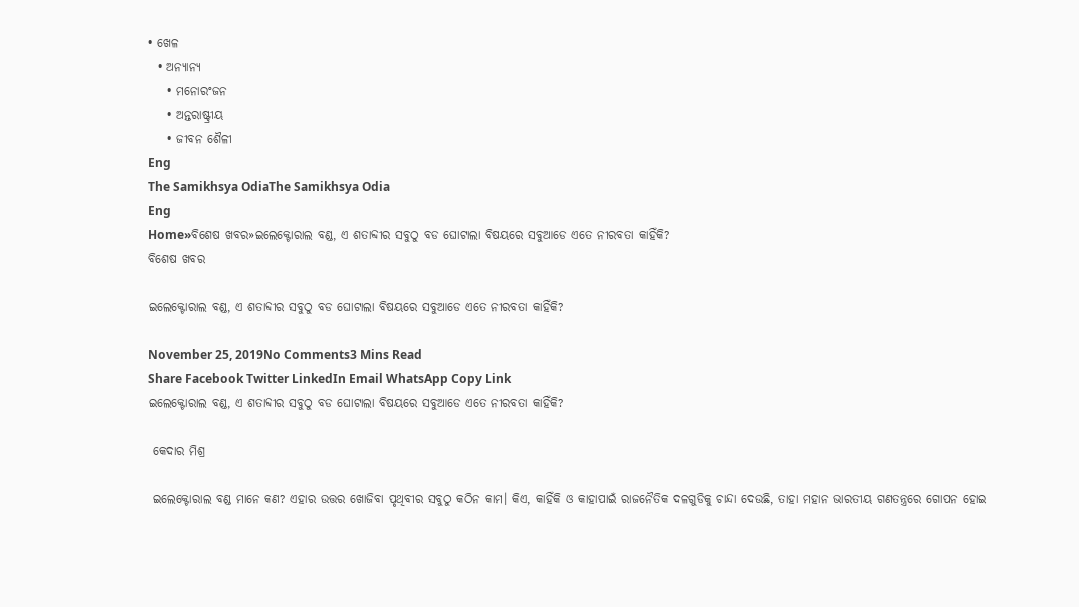• ଖେଳ
  • ଅନ୍ୟାନ୍ୟ
    • ମନୋରଂଜନ
    • ଅନ୍ତରାଷ୍ଟ୍ରୀୟ
    • ଜୀବନ ଶୈଳୀ
Eng
The Samikhsya OdiaThe Samikhsya Odia
Eng
Home»ବିଶେଷ ଖବର»ଇଲେକ୍ଟୋରାଲ ବଣ୍ଡ, ଏ ଶତାବ୍ଦୀର ସବୁଠୁ ବଡ ଘୋଟାଲା ବିଷୟରେ ସବୁଆଡେ ଏତେ ନୀରବତା କାହିଁକି?
ବିଶେଷ ଖବର

ଇଲେକ୍ଟୋରାଲ ବଣ୍ଡ, ଏ ଶତାବ୍ଦୀର ସବୁଠୁ ବଡ ଘୋଟାଲା ବିଷୟରେ ସବୁଆଡେ ଏତେ ନୀରବତା କାହିଁକି?

November 25, 2019No Comments3 Mins Read
Share Facebook Twitter LinkedIn Email WhatsApp Copy Link
ଇଲେକ୍ଟୋରାଲ ବଣ୍ଡ, ଏ ଶତାବ୍ଦୀର ସବୁଠୁ ବଡ ଘୋଟାଲା ବିଷୟରେ ସବୁଆଡେ ଏତେ ନୀରବତା କାହିଁକି?

 କେଦାର ମିଶ୍ର

 ଇଲେକ୍ଟୋରାଲ ବଣ୍ଡ ମାନେ କଣ? ଏହାର ଉତ୍ତର ଖୋଜିବା ପୃଥିବୀର ସବୁଠୁ କଠିନ କାମ। କିଏ, କାହିଁକି ଓ କାହାପାଇଁ ରାଜନୈତିକ ଦଳଗୁଡିକୁ ଚାନ୍ଦା ଦେଉଛି, ତାହା ମହାନ ଭାରତୀୟ ଗଣତନ୍ତ୍ରରେ ଗୋପନ ହୋଇ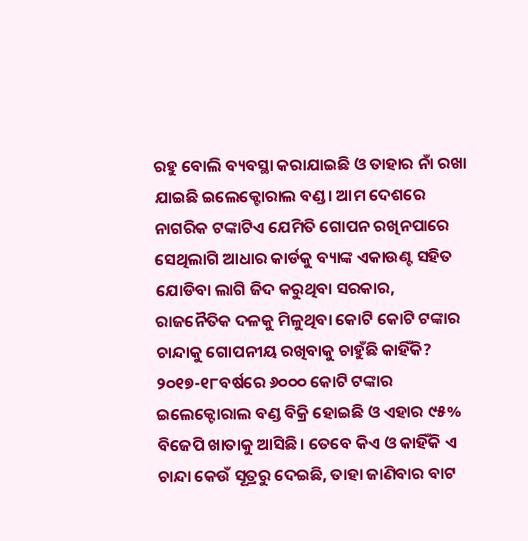ରହୁ ବୋଲି ବ୍ୟବସ୍ଥା କରାଯାଇଛି ଓ ତାହାର ନାଁ ରଖା ଯାଇଛି ଇଲେକ୍ଟୋରାଲ ବଣ୍ଡ। ଆମ ଦେଶରେ ନାଗରିକ ଟଙ୍କାଟିଏ ଯେମିତି ଗୋପନ ରଖିନପାରେ ସେଥିଲାଗି ଆଧାର କାର୍ଡକୁ ବ୍ୟାଙ୍କ ଏକାଉଣ୍ଟ ସହିତ ଯୋଡିବା ଲାଗି ଜିଦ କରୁଥିବା ସରକାର, ରାଜନୈତିକ ଦଳକୁ ମିଳୁଥିବା କୋଟି କୋଟି ଟଙ୍କାର ଚାନ୍ଦାକୁ ଗୋପନୀୟ ରଖିବାକୁ ଚାହୁଁଛି କାହିଁକି? ୨୦୧୭-୧୮ବର୍ଷରେ ୬୦୦୦ କୋଟି ଟଙ୍କାର ଇଲେକ୍ଟୋରାଲ ବଣ୍ଡ ବିକ୍ରି ହୋଇଛି ଓ ଏହାର ୯୫% ବିଜେପି ଖାତାକୁ ଆସିଛି। ତେବେ କିଏ ଓ କାହିଁକି ଏ ଚାନ୍ଦା କେଉଁ ସୂତ୍ରରୁ ଦେଇଛି, ତାହା ଜାଣିବାର ବାଟ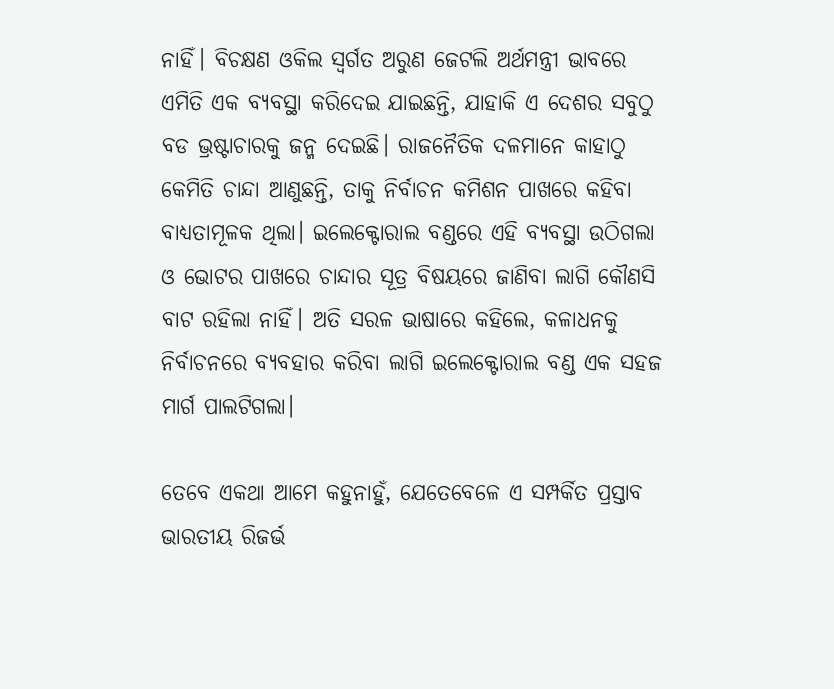ନାହିଁ। ବିଚକ୍ଷଣ ଓକିଲ ସ୍ଵର୍ଗତ ଅରୁଣ ଜେଟଲି ଅର୍ଥମନ୍ତ୍ରୀ ଭାବରେ ଏମିତି ଏକ ବ୍ୟବସ୍ଥା କରିଦେଇ ଯାଇଛନ୍ତି, ଯାହାକି ଏ ଦେଶର ସବୁଠୁ ବଡ ଭ୍ରଷ୍ଟାଚାରକୁ ଜନ୍ମ ଦେଇଛି। ରାଜନୈତିକ ଦଳମାନେ କାହାଠୁ କେମିତି ଚାନ୍ଦା ଆଣୁଛନ୍ତି, ତାକୁ ନିର୍ବାଚନ କମିଶନ ପାଖରେ କହିବା ବାଧ୍ୟତାମୂଳକ ଥିଲା। ଇଲେକ୍ଟୋରାଲ ବଣ୍ଡରେ ଏହି ବ୍ୟବସ୍ଥା ଉଠିଗଲା ଓ ଭୋଟର ପାଖରେ ଚାନ୍ଦାର ସୂତ୍ର ବିଷୟରେ ଜାଣିବା ଲାଗି କୌଣସି ବାଟ ରହିଲା ନାହିଁ। ଅତି ସରଳ ଭାଷାରେ କହିଲେ, କଳାଧନକୁ ନିର୍ବାଚନରେ ବ୍ୟବହାର କରିବା ଲାଗି ଇଲେକ୍ଟୋରାଲ ବଣ୍ଡ ଏକ ସହଜ ମାର୍ଗ ପାଲଟିଗଲା।

ତେବେ ଏକଥା ଆମେ କହୁନାହୁଁ, ଯେତେବେଳେ ଏ ସମ୍ପର୍କିତ ପ୍ରସ୍ତାବ ଭାରତୀୟ ରିଜର୍ଭ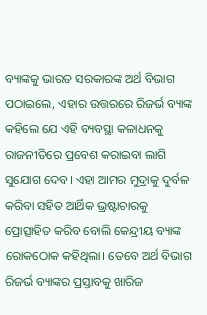ବ୍ୟାଙ୍କକୁ ଭାରତ ସରକାରଙ୍କ ଅର୍ଥ ବିଭାଗ ପଠାଇଲେ, ଏହାର ଉତ୍ତରରେ ରିଜର୍ଭ ବ୍ୟାଙ୍କ କହିଲେ ଯେ ଏହି ବ୍ୟବସ୍ଥା କଳାଧନକୁ ରାଜନୀତିରେ ପ୍ରବେଶ କରାଇବା ଲାଗି ସୁଯୋଗ ଦେବ। ଏହା ଆମର ମୁଦ୍ରାକୁ ଦୁର୍ବଳ କରିବା ସହିତ ଆର୍ଥିକ ଭ୍ରଷ୍ଟାଚାରକୁ ପ୍ରୋତ୍ସାହିତ କରିବ ବୋଲି କେନ୍ଦ୍ରୀୟ ବ୍ୟାଙ୍କ ରୋକଠୋକ କହିଥିଲା। ତେବେ ଅର୍ଥ ବିଭାଗ ରିଜର୍ଭ ବ୍ୟାଙ୍କର ପ୍ରସ୍ତାବକୁ ଖାରିଜ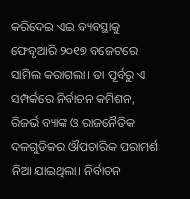କରିଦେଇ ଏଇ ବ୍ୟବସ୍ଥାକୁ ଫେବୃଆରି ୨୦୧୭ ବଜେଟରେ ସାମିଲ କରାଗଲା। ତା ପୂର୍ବରୁ ଏ ସମ୍ପର୍କରେ ନିର୍ବାଚନ କମିଶନ, ରିଜର୍ଭ ବ୍ୟାଙ୍କ ଓ ରାଜନୈତିକ ଦଳଗୁଡିକର ଔପଚାରିକ ପରାମର୍ଶ ନିଆ ଯାଇଥିଲା। ନିର୍ବାଚନ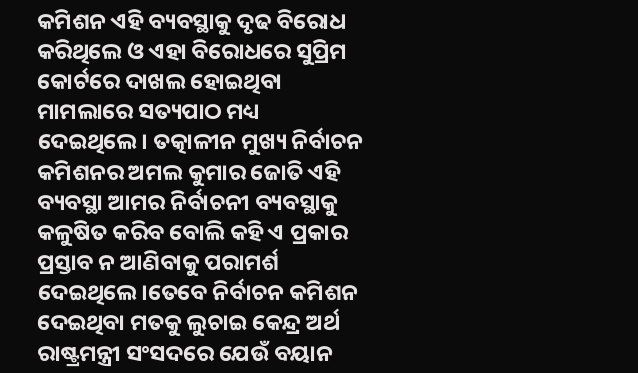କମିଶନ ଏହି ବ୍ୟବସ୍ଥାକୁ ଦୃଢ ବିରୋଧ କରିଥିଲେ ଓ ଏହା ବିରୋଧରେ ସୁପ୍ରିମ କୋର୍ଟରେ ଦାଖଲ ହୋଇଥିବା ମାମଲାରେ ସତ୍ୟପାଠ ମଧ୍ୟ ଦେଇଥିଲେ। ତତ୍କାଳୀନ ମୁଖ୍ୟ ନିର୍ବାଚନ କମିଶନର ଅମଲ କୁମାର ଜୋତି ଏହି ବ୍ୟବସ୍ଥା ଆମର ନିର୍ବାଚନୀ ବ୍ୟବସ୍ଥାକୁ କଳୁଷିତ କରିବ ବୋଲି କହି ଏ ପ୍ରକାର ପ୍ରସ୍ତାବ ନ ଆଣିବାକୁ ପରାମର୍ଶ ଦେଇଥିଲେ।ତେବେ ନିର୍ବାଚନ କମିଶନ ଦେଇଥିବା ମତକୁ ଲୁଚାଇ କେନ୍ଦ୍ର ଅର୍ଥ ରାଷ୍ଟ୍ରମନ୍ତ୍ରୀ ସଂସଦରେ ଯେଉଁ ବୟାନ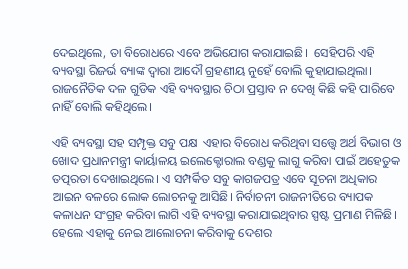ଦେଇଥିଲେ, ତା ବିରୋଧରେ ଏବେ ଅଭିଯୋଗ କରାଯାଇଛି।  ସେହିପରି ଏହି ବ୍ୟବସ୍ଥା ରିଜର୍ଭ ବ୍ୟାଙ୍କ ଦ୍ଵାରା ଆଦୌ ଗ୍ରହଣୀୟ ନୁହେଁ ବୋଲି କୁହାଯାଇଥିଲା। ରାଜନୈତିକ ଦଳ ଗୁଡିକ ଏହି ବ୍ୟବସ୍ଥାର ଚିଠା ପ୍ରସ୍ତାବ ନ ଦେଖି କିଛି କହି ପାରିବେ ନାହିଁ ବୋଲି କହିଥିଲେ।

ଏହି ବ୍ୟବସ୍ଥା ସହ ସମ୍ପୃକ୍ତ ସବୁ ପକ୍ଷ  ଏହାର ବିରୋଧ କରିଥିବା ସତ୍ତ୍ୱେ ଅର୍ଥ ବିଭାଗ ଓ ଖୋଦ ପ୍ରଧାନମନ୍ତ୍ରୀ କାର୍ୟାଳୟ ଇଲେକ୍ଟୋରାଲ ବଣ୍ଡକୁ ଲାଗୁ କରିବା ପାଇଁ ଅହେତୁକ ତତ୍ପରତା ଦେଖାଇଥିଲେ। ଏ ସମ୍ପର୍କିତ ସବୁ କାଗଜପତ୍ର ଏବେ ସୂଚନା ଅଧିକାର ଆଇନ ବଳରେ ଲୋକ ଲୋଚନକୁ ଆସିଛି। ନିର୍ବାଚନୀ ରାଜନୀତିରେ ବ୍ୟାପକ କଳାଧନ ସଂଗ୍ରହ କରିବା ଲାଗି ଏହି ବ୍ୟବସ୍ଥା କରାଯାଇଥିବାର ସ୍ପଷ୍ଟ ପ୍ରମାଣ ମିଳିଛି। ହେଲେ ଏହାକୁ ନେଇ ଆଲୋଚନା କରିବାକୁ ଦେଶର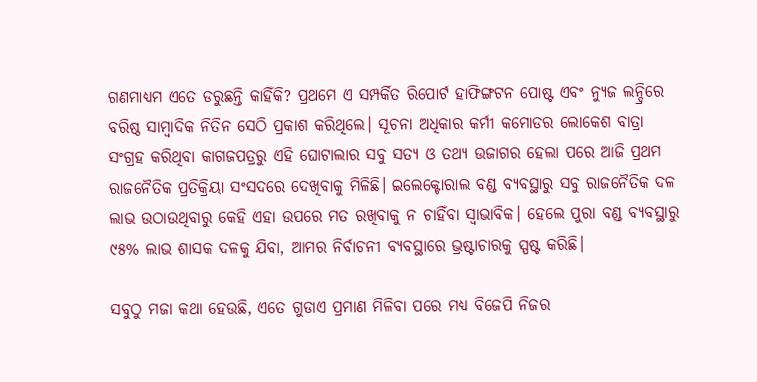ଗଣମାଧ୍ୟମ ଏତେ ଡରୁଛନ୍ତି କାହିଁକି? ପ୍ରଥମେ ଏ ସମ୍ପର୍କିତ ରିପୋର୍ଟ ହାଫିଙ୍ଗଟନ ପୋଷ୍ଟ ଏବଂ ନ୍ୟୁଜ ଲନ୍ଦ୍ରିରେ ବରିଷ୍ଠ ସାମ୍ବାଦିକ ନିତିନ ସେଠି ପ୍ରକାଶ କରିଥିଲେ। ସୂଚନା ଅଧିକାର କର୍ମୀ କମୋଡର ଲୋକେଶ ବାତ୍ରା ସଂଗ୍ରହ କରିଥିବା କାଗଜପତ୍ରରୁ ଏହି ଘୋଟାଲାର ସବୁ ସତ୍ୟ ଓ ତଥ୍ୟ ଉଜାଗର ହେଲା ପରେ ଆଜି ପ୍ରଥମ ରାଜନୈତିକ ପ୍ରତିକ୍ରିୟା ସଂସଦରେ ଦେଖିବାକୁ ମିଳିଛି। ଇଲେକ୍ଟୋରାଲ ବଣ୍ଡ ବ୍ୟବସ୍ଥାରୁ ସବୁ ରାଜନୈତିକ ଦଳ ଲାଭ ଉଠାଉଥିବାରୁ କେହି ଏହା ଉପରେ ମତ ରଖିବାକୁ ନ ଚାହିଁବା ସ୍ଵାଭାବିକ। ହେଲେ ପୁରା ବଣ୍ଡ ବ୍ୟବସ୍ଥାରୁ ୯୫% ଲାଭ ଶାସକ ଦଳକୁ ଯିବା, ଆମର ନିର୍ବାଚନୀ ବ୍ୟବସ୍ଥାରେ ଭ୍ରଷ୍ଟାଚାରକୁ ସ୍ପଷ୍ଟ କରିଛି।

ସବୁଠୁ ମଜା କଥା ହେଉଛି, ଏତେ ଗୁଡାଏ ପ୍ରମାଣ ମିଳିବା ପରେ ମଧ୍ୟ ବିଜେପି ନିଜର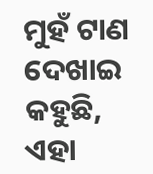ମୁହଁ ଟାଣ ଦେଖାଇ କହୁଛି, ଏହା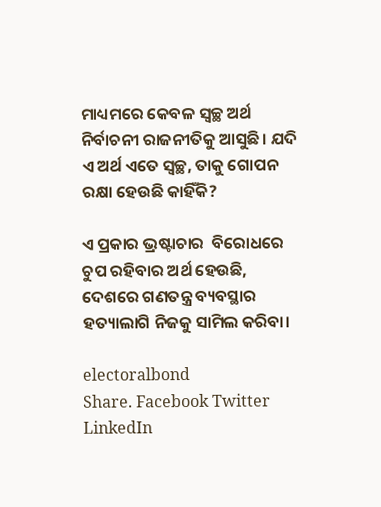ମାଧ୍ୟମରେ କେବଳ ସ୍ବଚ୍ଛ ଅର୍ଥ ନିର୍ବାଚନୀ ରାଜନୀତିକୁ ଆସୁଛି। ଯଦି ଏ ଅର୍ଥ ଏତେ ସ୍ବଚ୍ଛ, ତାକୁ ଗୋପନ ରକ୍ଷା ହେଉଛି କାହିଁକି?

ଏ ପ୍ରକାର ଭ୍ରଷ୍ଟାଚାର  ବିରୋଧରେ ଚୁପ ରହିବାର ଅର୍ଥ ହେଉଛି, ଦେଶରେ ଗଣତନ୍ତ୍ର ବ୍ୟବସ୍ଥାର ହତ୍ୟାଲାଗି ନିଜକୁ ସାମିଲ କରିବା।

electoralbond
Share. Facebook Twitter LinkedIn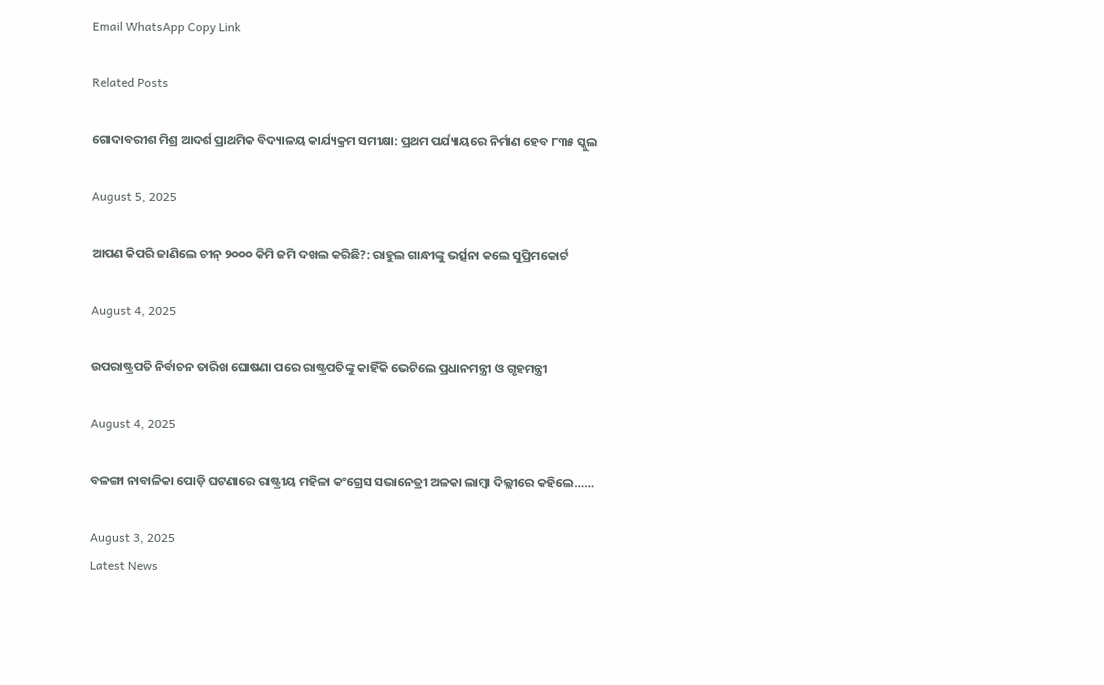Email WhatsApp Copy Link

Related Posts

ଗୋଦାବରୀଶ ମିଶ୍ର ଆଦର୍ଶ ପ୍ରାଥମିକ ବିଦ୍ୟାଳୟ କାର୍ଯ୍ୟକ୍ରମ ସମୀକ୍ଷା: ପ୍ରଥମ ପର୍ଯ୍ୟାୟରେ ନିର୍ମାଣ ହେବ ୮୩୫ ସ୍କୁଲ

August 5, 2025

ଆପଣ କିପରି ଜାଣିଲେ ଚୀନ୍ ୨୦୦୦ କିମି ଜମି ଦଖଲ କରିଛି?: ରାହୁଲ ଗାନ୍ଧୀଙ୍କୁ ଭର୍ତ୍ସନା କଲେ ସୁପ୍ରିମକୋର୍ଟ

August 4, 2025

ଉପରାଷ୍ଟ୍ରପତି ନିର୍ବାଚନ ତାରିଖ ଘୋଷଣା ପରେ ରାଷ୍ଟ୍ରପତିଙ୍କୁ କାହିଁକି ଭେଟିଲେ ପ୍ରଧାନମନ୍ତ୍ରୀ ଓ ଗୃହମନ୍ତ୍ରୀ

August 4, 2025

ବଳଙ୍ଗା ନାବାଳିକା ପୋଡ଼ି ଘଟଣାରେ ରାଷ୍ଟ୍ରୀୟ ମହିଳା କଂଗ୍ରେସ ସଭାନେତ୍ରୀ ଅଳକା ଲାମ୍ବା ଦିଲ୍ଲୀରେ କହିଲେ……

August 3, 2025
Latest News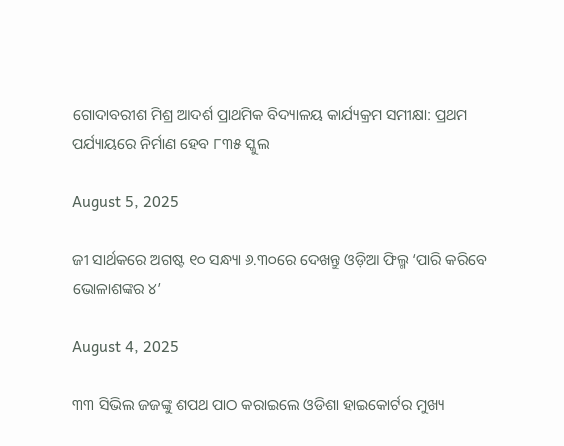ଗୋଦାବରୀଶ ମିଶ୍ର ଆଦର୍ଶ ପ୍ରାଥମିକ ବିଦ୍ୟାଳୟ କାର୍ଯ୍ୟକ୍ରମ ସମୀକ୍ଷା: ପ୍ରଥମ ପର୍ଯ୍ୟାୟରେ ନିର୍ମାଣ ହେବ ୮୩୫ ସ୍କୁଲ

August 5, 2025

ଜୀ ସାର୍ଥକରେ ଅଗଷ୍ଟ ୧୦ ସନ୍ଧ୍ୟା ୬.୩୦ରେ ଦେଖନ୍ତୁ ଓଡ଼ିଆ ଫିଲ୍ମ ‘ପାରି କରିବେ ଭୋଳାଶଙ୍କର ୪’

August 4, 2025

୩୩ ସିଭିଲ ଜଜଙ୍କୁ ଶପଥ ପାଠ କରାଇଲେ ଓଡିଶା ହାଇକୋର୍ଟର ମୁଖ୍ୟ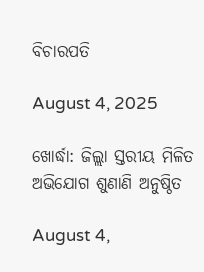ବିଚାରପତି

August 4, 2025

ଖୋର୍ଦ୍ଧା: ଜିଲ୍ଲା ସ୍ତରୀୟ ମିଳିତ ଅଭିଯୋଗ ଶୁଣାଣି ଅନୁଷ୍ଠିତ

August 4,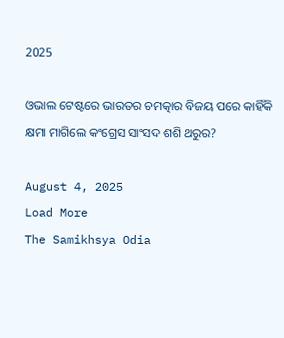2025

ଓଭାଲ ଟେଷ୍ଟରେ ଭାରତର ଚମତ୍କାର ବିଜୟ ପରେ କାହିଁକି କ୍ଷମା ମାଗିଲେ କଂଗ୍ରେସ ସାଂସଦ ଶଶି ଥରୁର?

August 4, 2025
Load More
The Samikhsya Odia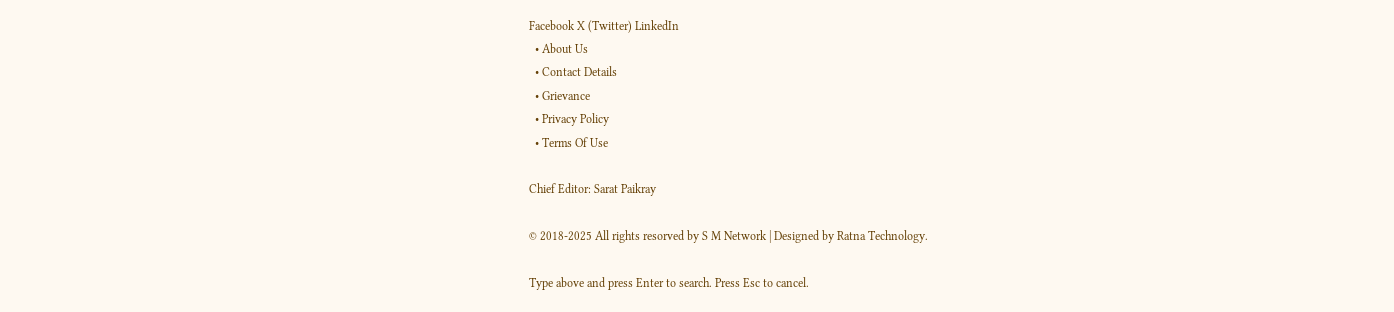Facebook X (Twitter) LinkedIn
  • About Us
  • Contact Details
  • Grievance
  • Privacy Policy
  • Terms Of Use

Chief Editor: Sarat Paikray

© 2018-2025 All rights resorved by S M Network | Designed by Ratna Technology.

Type above and press Enter to search. Press Esc to cancel.